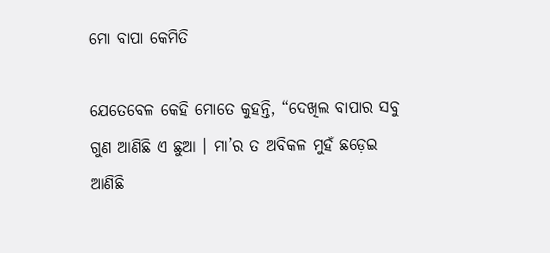ମୋ ବାପା କେମିତି

ଯେତେବେଳ କେହି ମୋତେ କୁହନ୍ତି, “ଦେଖିଲ ବାପାର ସବୁ ଗୁଣ ଆଣିଛି ଏ ଛୁଆ । ମା’ର ତ ଅବିକଳ ମୁହଁ ଛଡ଼େଇ ଆଣିଛି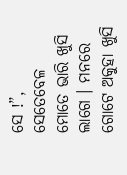ସେ !”, ସେତେବେଳ ମୋତେ ଭାରି ଖୁସି ଲାଗେ । ମନରେ ଗୋଟେ ଅକୁହା ଖୁସି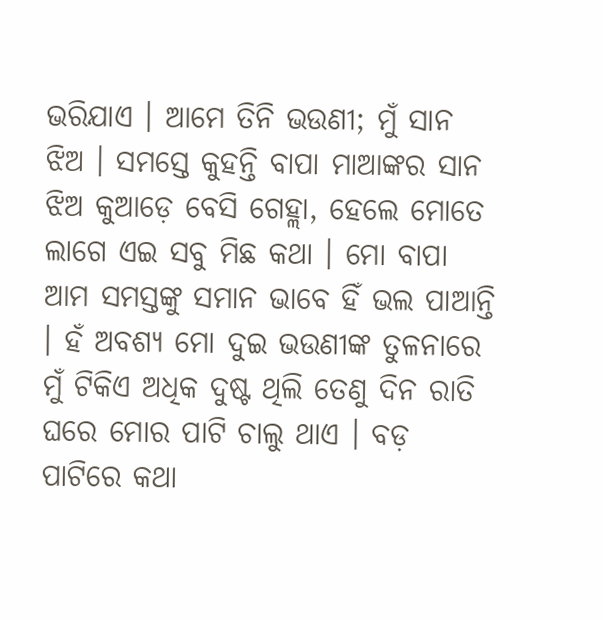ଭରିଯାଏ । ଆମେ ତିନି ଭଉଣୀ; ମୁଁ ସାନ ଝିଅ । ସମସ୍ତେ କୁହନ୍ତି ବାପା ମାଆଙ୍କର ସାନ ଝିଅ କୁଆଡ଼େ ବେସି ଗେହ୍ଲା, ହେଲେ ମୋତେ ଲାଗେ ଏଇ ସବୁ ମିଛ କଥା । ମୋ ବାପା ଆମ ସମସ୍ତଙ୍କୁ ସମାନ ଭାବେ ହିଁ ଭଲ ପାଆନ୍ତି । ହଁ ଅବଶ୍ୟ ମୋ ଦୁଇ ଭଉଣୀଙ୍କ ତୁଳନାରେ ମୁଁ ଟିକିଏ ଅଧିକ ଦୁଷ୍ଟ ଥିଲି ତେଣୁ ଦିନ ରାତି ଘରେ ମୋର ପାଟି ଚାଲୁ ଥାଏ । ବଡ଼ ପାଟିରେ କଥା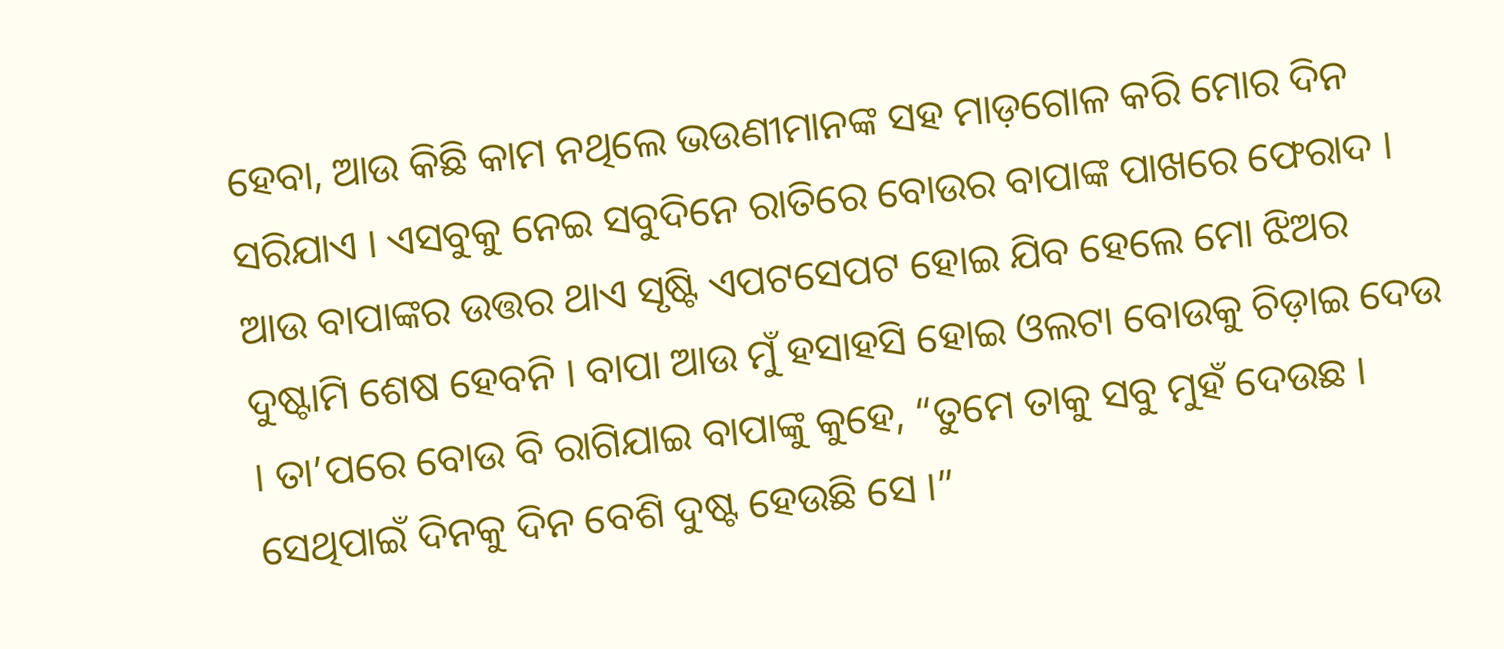ହେବା, ଆଉ କିଛି କାମ ନଥିଲେ ଭଉଣୀମାନଙ୍କ ସହ ମାଡ଼ଗୋଳ କରି ମୋର ଦିନ ସରିଯାଏ । ଏସବୁକୁ ନେଇ ସବୁଦିନେ ରାତିରେ ବୋଉର ବାପାଙ୍କ ପାଖରେ ଫେରାଦ । ଆଉ ବାପାଙ୍କର ଉତ୍ତର ଥାଏ ସୃଷ୍ଟି ଏପଟସେପଟ ହୋଇ ଯିବ ହେଲେ ମୋ ଝିଅର ଦୁଷ୍ଟାମି ଶେଷ ହେବନି । ବାପା ଆଉ ମୁଁ ହସାହସି ହୋଇ ଓଲଟା ବୋଉକୁ ଚିଡ଼ାଇ ଦେଉ । ତା’ପରେ ବୋଉ ବି ରାଗିଯାଇ ବାପାଙ୍କୁ କୁହେ, “ତୁମେ ତାକୁ ସବୁ ମୁହଁ ଦେଉଛ । ସେଥିପାଇଁ ଦିନକୁ ଦିନ ବେଶି ଦୁଷ୍ଟ ହେଉଛି ସେ ।”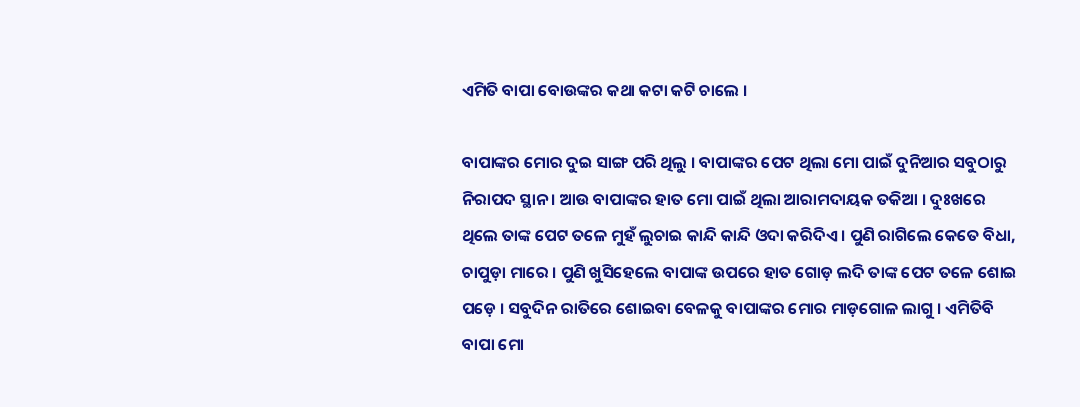ଏମିତି ବାପା ବୋଉଙ୍କର କଥା କଟା କଟି ଚାଲେ ।

ବାପାଙ୍କର ମୋର ଦୁଇ ସାଙ୍ଗ ପରି ଥିଲୁ । ବାପାଙ୍କର ପେଟ ଥିଲା ମୋ ପାଇଁ ଦୁନିଆର ସବୁଠାରୁ ନିରାପଦ ସ୍ଥାନ । ଆଉ ବାପାଙ୍କର ହାତ ମୋ ପାଇଁ ଥିଲା ଆରାମଦାୟକ ତକିଆ । ଦୁଃଖରେ ଥିଲେ ତାଙ୍କ ପେଟ ତଳେ ମୁହଁ ଲୁଚାଇ କାନ୍ଦି କାନ୍ଦି ଓଦା କରିଦିଏ । ପୁଣି ରାଗିଲେ କେତେ ବିଧା, ଚାପୁଡ଼ା ମାରେ । ପୁଣି ଖୁସିହେଲେ ବାପାଙ୍କ ଉପରେ ହାତ ଗୋଡ଼ ଲଦି ତାଙ୍କ ପେଟ ତଳେ ଶୋଇ ପଡ଼େ । ସବୁଦିନ ରାତିରେ ଶୋଇବା ବେଳକୁ ବାପାଙ୍କର ମୋର ମାଡ଼ଗୋଳ ଲାଗୁ । ଏମିତିବି ବାପା ମୋ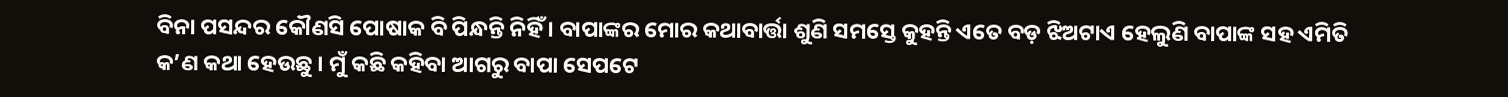ବିନା ପସନ୍ଦର କୌଣସି ପୋଷାକ ବି ପିନ୍ଧନ୍ତି ନିହିଁ । ବାପାଙ୍କର ମୋର କଥାବାର୍ତ୍ତା ଶୁଣି ସମସ୍ତେ କୁହନ୍ତି ଏତେ ବଡ଼ ଝିଅଟାଏ ହେଲୁଣି ବାପାଙ୍କ ସହ ଏମିତି କ’ଣ କଥା ହେଉଛୁ । ମୁଁ କଛି କହିବା ଆଗରୁ ବାପା ସେପଟେ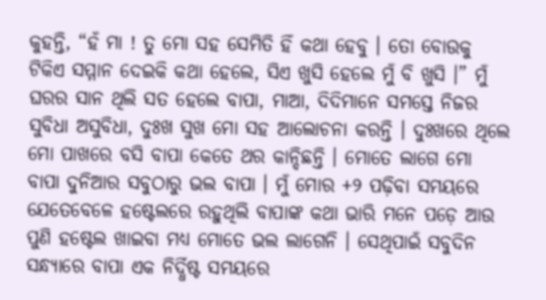କୁହନ୍ତି, “ହଁ ମା ! ତୁ ମୋ ସହ ସେମିତି ହିଁ କଥା ହେବୁ । ତୋ ବୋଉକୁ ଟିକିଏ ସମ୍ମାନ ଦେଇକି କଥା ହେଲେ, ସିଏ ଖୁସି ହେଲେ ମୁଁ ବି ଖୁସି ।” ମୁଁ ଘରର ସାନ ଥିଲି ସତ ହେଲେ ବାପା, ମାଆ, ଦିଦିମାନେ ସମସ୍ତେ ନିଜର ସୁବିଧା ଅସୁବିଧା, ଦୁଃଖ ସୁଖ ମୋ ସହ ଆଲୋଚନା କରନ୍ତି । ଦୁଃଖରେ ଥିଲେ ମୋ ପାଖରେ ବସି ବାପା କେତେ ଥର କାନ୍ଦିଛନ୍ତି । ମୋତେ ଲାଗେ ମୋ ବାପା ଦୁନିଆର ସବୁଠାରୁ ଭଲ ବାପା । ମୁଁ ମୋର +୨ ପଢ଼ିବା ସମୟରେ ଯେତେବେଳେ ହଷ୍ଟେଲରେ ରହୁଥିଲି ବାପାଙ୍କ କଥା ଭାରି ମନେ ପଡ଼େ ଆଉ ପୁଣି ହଷ୍ଟେଲ ଖାଇବା ମଧ୍ୟ ମୋତେ ଭଲ ଲାଗେନି । ସେଥିପାଇଁ ସବୁଦିନ ସନ୍ଧ୍ୟାରେ ବାପା ଏକ ନିର୍ଦ୍ଧିଷ୍ଟ ସମୟରେ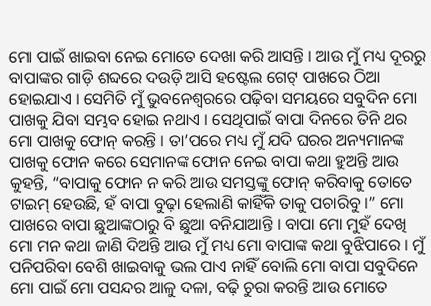ମୋ ପାଇଁ ଖାଇବା ନେଇ ମୋତେ ଦେଖା କରି ଆସନ୍ତି । ଆଉ ମୁଁ ମଧ୍ୟ ଦୂରରୁ ବାପାଙ୍କର ଗାଡ଼ି ଶବ୍ଦରେ ଦଉଡ଼ି ଆସି ହଷ୍ଟେଲ ଗେଟ୍ ପାଖରେ ଠିଆ ହୋଇଯାଏ । ସେମିତି ମୁଁ ଭୁବନେଶ୍ୱରରେ ପଢ଼ିବା ସମୟରେ ସବୁଦିନ ମୋ ପାଖକୁ ଯିବା ସମ୍ଭବ ହୋଇ ନଥାଏ । ସେଥିପାଇଁ ବାପା ଦିନରେ ତିନି ଥର ମୋ ପାଖକୁ ଫୋନ୍ କରନ୍ତି । ତା’ପରେ ମଧ୍ୟ ମୁଁ ଯଦି ଘରର ଅନ୍ୟମାନଙ୍କ ପାଖକୁ ଫୋନ କରେ ସେମାନଙ୍କ ଫୋନ ନେଇ ବାପା କଥା ହୁଅନ୍ତି ଆଉ କୁହନ୍ତି, “ବାପାକୁ ଫୋନ ନ କରି ଆଉ ସମସ୍ତଙ୍କୁ ଫୋନ୍ କରିବାକୁ ତୋତେ ଟାଇମ୍ ହେଉଛି, ହଁ ବାପା ବୁଢ଼ା ହେଲାଣି କାହିଁକି ତାକୁ ପଚାରିବୁ ।” ମୋ ପାଖରେ ବାପା ଛୁଆଙ୍କଠାରୁ ବି ଛୁଆ ବନିଯାଆନ୍ତି । ବାପା ମୋ ମୁହଁ ଦେଖି ମୋ ମନ କଥା ଜାଣି ଦିଅନ୍ତି ଆଉ ମୁଁ ମଧ୍ୟ ମୋ ବାପାଙ୍କ କଥା ବୁଝିପାରେ । ମୁଁ ପନିପରିବା ବେଶି ଖାଇବାକୁ ଭଲ ପାଏ ନାହିଁ ବୋଲି ମୋ ବାପା ସବୁଦିନେ ମୋ ପାଇଁ ମୋ ପସନ୍ଦର ଆଳୁ ଦଳା, ବଢ଼ି ଚୁରା କରନ୍ତି ଆଉ ମୋତେ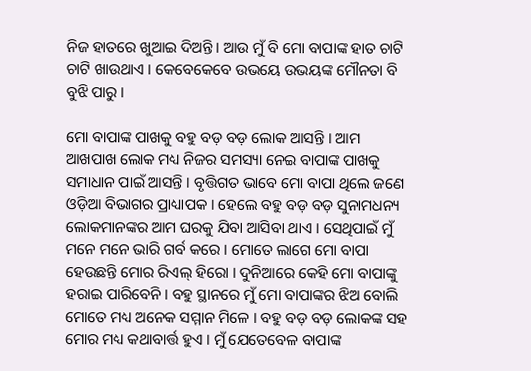ନିଜ ହାତରେ ଖୁଆଇ ଦିଅନ୍ତି । ଆଉ ମୁଁ ବି ମୋ ବାପାଙ୍କ ହାତ ଚାଟି ଚାଟି ଖାଉଥାଏ । କେବେକେବେ ଉଭୟେ ଉଭୟଙ୍କ ମୌନତା ବି ବୁଝି ପାରୁ ।

ମୋ ବାପାଙ୍କ ପାଖକୁ ବହୁ ବଡ଼ ବଡ଼ ଲୋକ ଆସନ୍ତି । ଆମ ଆଖପାଖ ଲୋକ ମଧ୍ୟ ନିଜର ସମସ୍ୟା ନେଇ ବାପାଙ୍କ ପାଖକୁ ସମାଧାନ ପାଇଁ ଆସନ୍ତି । ବୃତ୍ତିଗତ ଭାବେ ମୋ ବାପା ଥିଲେ ଜଣେ ଓଡ଼ିଆ ବିଭାଗର ପ୍ରାଧ୍ୟାପକ । ହେଲେ ବହୁ ବଡ଼ ବଡ଼ ସୁନାମଧନ୍ୟ ଲୋକମାନଙ୍କର ଆମ ଘରକୁ ଯିବା ଆସିବା ଥାଏ । ସେଥିପାଇଁ ମୁଁ ମନେ ମନେ ଭାରି ଗର୍ବ କରେ । ମୋତେ ଲାଗେ ମୋ ବାପା ହେଉଛନ୍ତି ମୋର ରିଏଲ୍ ହିରୋ । ଦୁନିଆରେ କେହି ମୋ ବାପାଙ୍କୁ ହରାଇ ପାରିବେନି । ବହୁ ସ୍ଥାନରେ ମୁଁ ମୋ ବାପାଙ୍କର ଝିଅ ବୋଲି ମୋତେ ମଧ୍ୟ ଅନେକ ସମ୍ମାନ ମିଳେ । ବହୁ ବଡ଼ ବଡ଼ ଲୋକଙ୍କ ସହ ମୋର ମଧ୍ୟ କଥାବାର୍ତ୍ତ ହୁଏ । ମୁଁ ଯେତେବେଳ ବାପାଙ୍କ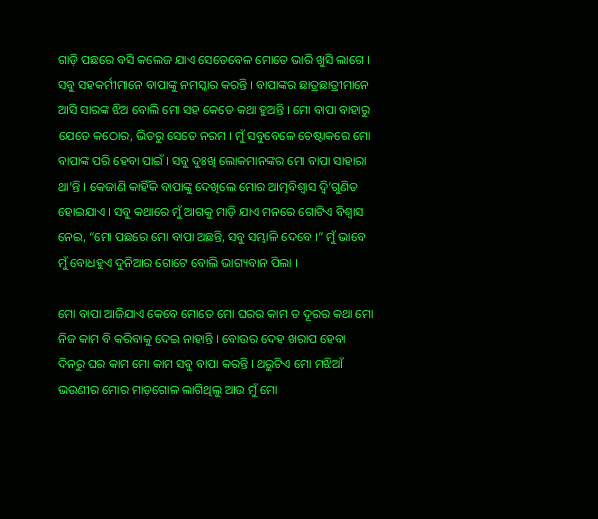ଗାଡ଼ି ପଛରେ ବସି କଲେଜ ଯାଏ ସେତେବେଳ ମୋତେ ଭାରି ଖୁସି ଲାଗେ । ସବୁ ସହକର୍ମୀମାନେ ବାପାଙ୍କୁ ନମସ୍କାର କରନ୍ତି । ବାପାଙ୍କର ଛାତ୍ରଛାତ୍ରୀମାନେ ଆସି ସାରଙ୍କ ଝିଅ ବୋଲି ମୋ ସହ କେତେ କଥା ହୁଅନ୍ତି । ମୋ ବାପା ବାହାରୁ ଯେତେ କଠୋର, ଭିତରୁ ସେତେ ନରମ । ମୁଁ ସବୁବେଳେ ଚେଷ୍ଟାକରେ ମୋ ବାପାଙ୍କ ପରି ହେବା ପାଇଁ । ସବୁ ଦୁଃଖି ଲୋକମାନଙ୍କର ମୋ ବାପା ସାହାରା ଥା’ନ୍ତି । କେଜାଣି କାହିଁକି ବାପାଙ୍କୁ ଦେଖିଲେ ମୋର ଆତ୍ମବିଶ୍ୱାସ ଦ୍ୱି’ଗୁଣିତ ହୋଇଯାଏ । ସବୁ କଥାରେ ମୁଁ ଆଗକୁ ମାଡ଼ି ଯାଏ ମନରେ ଗୋଟିଏ ବିଶ୍ୱାସ ନେଇ, “ମୋ ପଛରେ ମୋ ବାପା ଅଛନ୍ତି, ସବୁ ସମ୍ଭାଳି ଦେବେ ।” ମୁଁ ଭାବେ ମୁଁ ବୋଧହୁଏ ଦୁନିଆର ଗୋଟେ ବୋଲି ଭାଗ୍ୟବାନ ପିଲା ।

ମୋ ବାପା ଆଜିଯାଏ କେବେ ମୋତେ ମୋ ଘରର କାମ ତ ଦୂରର କଥା ମୋ ନିଜ କାମ ବି କରିବାକୁ ଦେଇ ନାହାନ୍ତି । ବୋଉର ଦେହ ଖରାପ ହେବା ଦିନରୁ ଘର କାମ ମୋ କାମ ସବୁ ବାପା କରନ୍ତି । ଥରୁଟିଏ ମୋ ମଝିଆଁ ଭଉଣୀର ମୋର ମାଡ଼ଗୋଳ ଲାଗିଥିଲୁ ଆଉ ମୁଁ ମୋ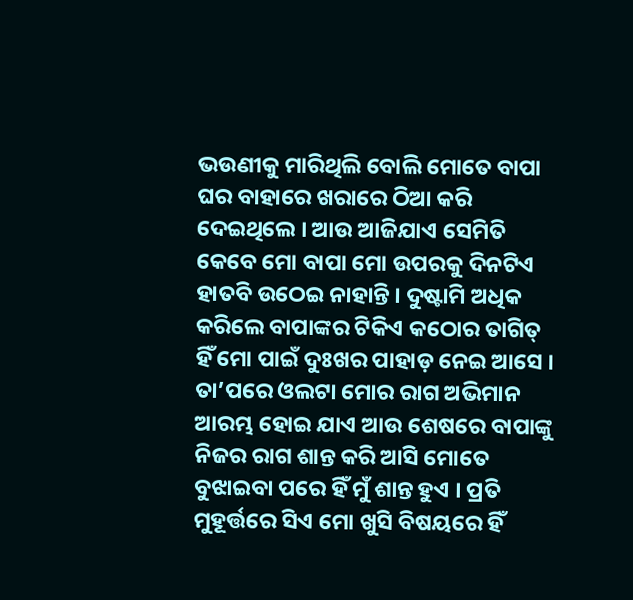ଭଉଣୀକୁ ମାରିଥିଲି ବୋଲି ମୋତେ ବାପା ଘର ବାହାରେ ଖରାରେ ଠିଆ କରି ଦେଇଥିଲେ । ଆଉ ଆଜିଯାଏ ସେମିତି କେବେ ମୋ ବାପା ମୋ ଉପରକୁ ଦିନଟିଏ ହାତବି ଉଠେଇ ନାହାନ୍ତି । ଦୁଷ୍ଟାମି ଅଧିକ କରିଲେ ବାପାଙ୍କର ଟିକିଏ କଠୋର ତାଗିତ୍ ହିଁ ମୋ ପାଇଁ ଦୁଃଖର ପାହାଡ଼ ନେଇ ଆସେ । ତା’ପରେ ଓଲଟା ମୋର ରାଗ ଅଭିମାନ ଆରମ୍ଭ ହୋଇ ଯାଏ ଆଉ ଶେଷରେ ବାପାଙ୍କୁ ନିଜର ରାଗ ଶାନ୍ତ କରି ଆସି ମୋତେ ବୁଝାଇବା ପରେ ହିଁ ମୁଁ ଶାନ୍ତ ହୁଏ । ପ୍ରତି ମୁହୂର୍ତ୍ତରେ ସିଏ ମୋ ଖୁସି ବିଷୟରେ ହିଁ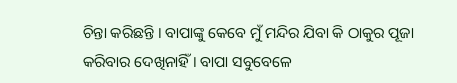ଚିନ୍ତା କରିଛନ୍ତି । ବାପାଙ୍କୁ କେବେ ମୁଁ ମନ୍ଦିର ଯିବା କି ଠାକୁର ପୂଜା କରିବାର ଦେଖିନାହିଁ । ବାପା ସବୁବେଳେ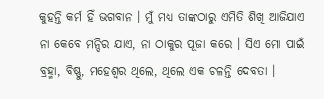କୁହନ୍ତି କର୍ମ ହିଁ ଭଗବାନ । ମୁଁ ମଧ୍ୟ ତାଙ୍କଠାରୁ ଏମିତି ଶିଖି ଆଜିଯାଏ ନା କେବେ ମନ୍ଦିର ଯାଏ, ନା ଠାକୁର ପୂଜା କରେ । ସିଏ ମୋ ପାଇଁ ବ୍ରହ୍ମା, ବିଷ୍ଣୁ, ମହେଶ୍ୱର ଥିଲେ, ଥିଲେ ଏକ ଚଳନ୍ତି ଦେବତା ।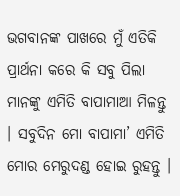ଭଗବାନଙ୍କ ପାଖରେ ମୁଁ ଏତିକି ପ୍ରାର୍ଥନା କରେ କି ସବୁ ପିଲା ମାନଙ୍କୁ ଏମିତି ବାପାମାଆ ମିଳନ୍ତୁ । ସବୁଦିନ ମୋ ବାପାମା’ ଏମିତି ମୋର ମେରୁଦଣ୍ଡ ହୋଇ ରୁହନ୍ତୁ ।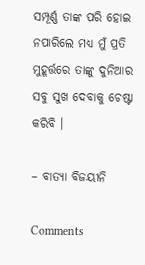ସମ୍ପୂର୍ଣ୍ଣ ତାଙ୍କ ପରି ହୋଇ ନପାରିଲେ ମଧ୍ୟ ମୁଁ ପ୍ରତି ମୁହୂର୍ତ୍ତରେ ତାଙ୍କୁ ଦୁନିଆର ସବୁ ସୁଖ ଦେବାକୁ ଚେଷ୍ଟା କରିବି ।

– ବାତ୍ୟା ବିଜୟୀନି

Comments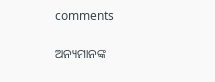comments

ଅନ୍ୟମାନଙ୍କ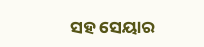ସହ ସେୟାର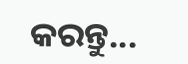କରନ୍ତୁ...